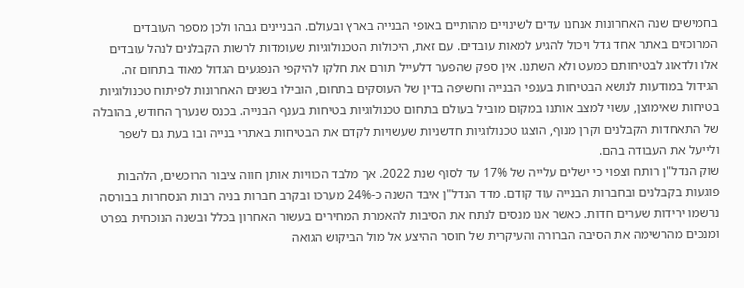בחמישים שנה האחרונות אנחנו עדים לשינויים מהותיים באופי הבנייה בארץ ובעולם. הבניינים גבהו ולכן מספר העובדים המרוכזים באתר אחד גדל ויכול להגיע למאות עובדים. עם זאת, היכולות הטכנולוגיות שעומדות לרשות הקבלנים לנהל עובדים אלו ולדאוג לבטיחותם כמעט ולא השתנו. אין ספק שהפער דלעייל תורם את חלקו להיקפי הנפגעים הגדול מאוד בתחום זה. הגידול במודעות לנושא הבטיחות בענפי הבנייה וחשיפה בדין של העוסקים בתחום, הובילו בשנים האחרונות לפיתוח טכנולוגיות בטיחות שאימוצן, עשוי למצב אותנו במקום מוביל בעולם בתחום טכנולוגיות בטיחות בענף הבנייה. בכנס שנערך החודש, בהובלה של התאחדות הקבלנים וקרן מנוף, הוצגו טכנולוגיות חדשניות שעשויות לקדם את הבטיחות באתרי בנייה ובו בעת גם לשפר ולייעל את העבודה בהם.
שוק הנדל"ן רותח וצפוי כי ישלים עלייה של 17% עד לסוף שנת 2022. אך מלבד הכוויות אותן חווה ציבור הרוכשים, הלהבות פוגעות בקבלנים ובחברות הבנייה עוד קודם. מדד הנדל"ן איבד השנה כ-24% מערכו ובקרב חברות בניה רבות הנסחרות בבורסה נרשמו ירידות שערים חדות. כאשר אנו מנסים לנתח את הסיבות להאמרת המחירים בעשור האחרון בכלל ובשנה הנוכחית בפרט ומנכים מהרשימה את הסיבה הברורה והעיקרית של חוסר ההיצע אל מול הביקוש הגואה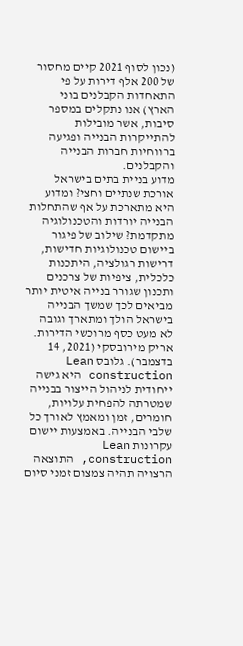(נכון לסוף 2021 קיים מחסור של 200 אלף דירות על פי התאחדות הקבלנים בוני הארץ) אנו נתקלים במספר סיבות, אשר מובילות להתייקרות הבנייה ופגיעה ברווחיות חברות הבנייה והקבלנים.
מדוע בניית בתים בישראל אורכת שנתיים וחצי? ומדוע היא מתארכת על אף שהתחלות הבנייה יורדות והטכנולוגיה מתקדמת? שילוב של פיגור ביישום טכנולוגיות חדישות, דרישות רגולציה, היתכנות כלכלית, ציפיות של צרכנים ותכנון שגורר בנייה איטית יותר מביאים לכך שמשך הבנייה בישראל הולך ומתארך וגובה לא מעט כסף מרוכשי הדירות. אריק מירובסקי (2021, 14 בדצמבר). גלובס Lean construction היא גישה ייחודית לניהול הייצור בבנייה שמטרתה להפחית עלויות, חומרים, זמן ומאמץ לאורך כל שלבי הבנייה. באמצעות יישום עקרונות Lean construction, התוצאה הרצויה תהיה צמצום זמני סיום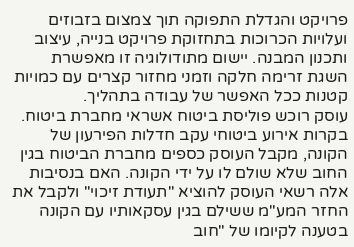פרויקט והגדלת התפוקה תוך צמצום בזבוזים ועלויות הכרוכות בתחזוקת פרויקט בנייה, עיצוב ותכנון המבנה. יישום מתודולוגיה זו מאפשרת השגת זרימה חלקה וזמני מחזור קצרים עם כמויות קטנות ככל האפשר של עבודה בתהליך.
עוסק רוכש פוליסת ביטוח אשראי מחברת ביטוח. בקרות אירוע ביטוחי עקב חדלות הפירעון של הקונה, מקבל העוסק כספים מחברת הביטוח בגין החוב שלא שולם לו על ידי הקונה. האם בנסיבות אלה רשאי העוסק להוציא "תעודת זיכוי" ולקבל את החזר המע"מ ששילם בגין עסקאותיו עם הקונה בטענה לקיומו של "חוב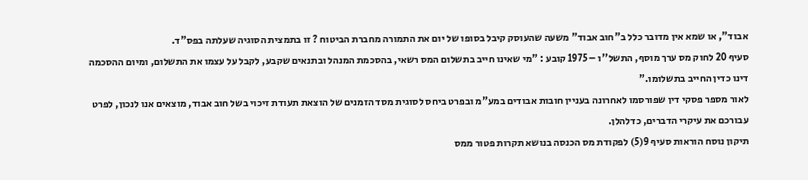אבוד", או שמא אין מדובר כלל ב"חוב אבוד" משעה שהעוסק קיבל בסופו של יום את התמורה מחברת הביטוח ? זו בתמצית הסוגיה שעלתה בפס"ד.
סעיף 20 לחוק מס ערך מוסף, התשל''ו – 1975 קובע : "מי שאינו חייב בתשלום המס רשאי, בהסכמת המנהל ובתנאים שקבע, לקבל על עצמו את התשלום, ומיום ההסכמה דינו כדין החייב בתשלומו."
לאור מספר פסקי דין שפורסמו לאחרונה בעניין חובות אבודים במע"מ ובפרט ביחס לסוגית מסד הזמנים של הוצאת תעודת זיכוי בשל חוב אבוד, מוצאים אנו לנכון, לפרט עבורכם את עיקרי הדברים, כדלהלן.
תיקון נוסח הוראות סעיף 9(5) לפקודת מס הכנסה בנושא תקרות פטור ממס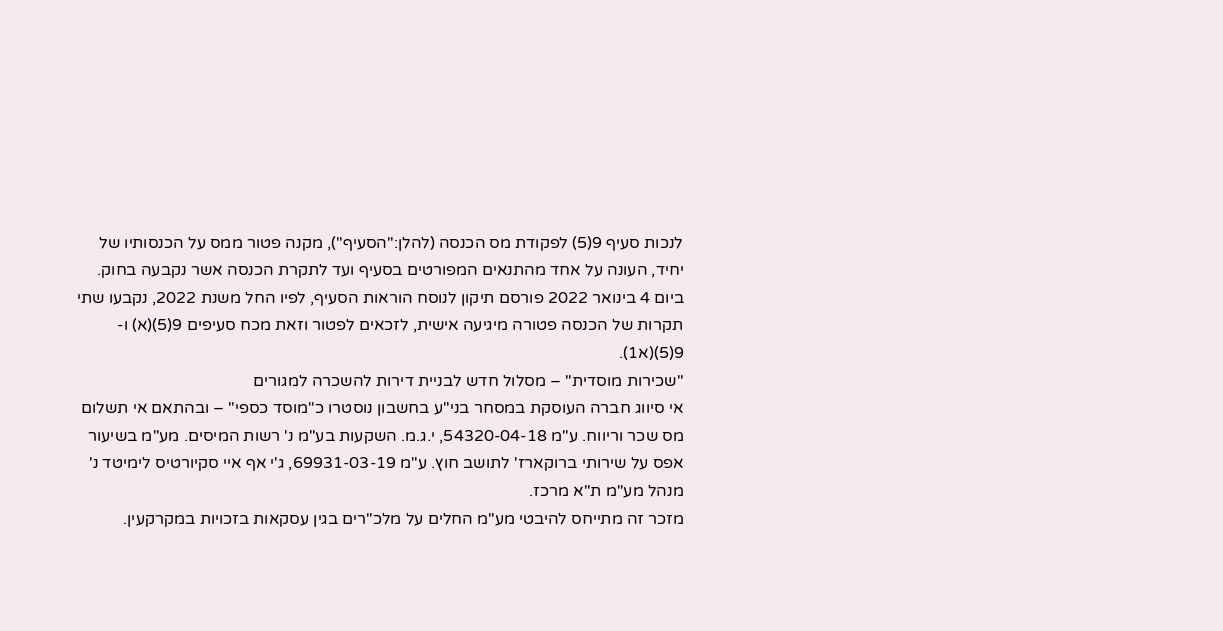לנכות סעיף 9(5) לפקודת מס הכנסה (להלן:"הסעיף"), מקנה פטור ממס על הכנסותיו של יחיד, העונה על אחד מהתנאים המפורטים בסעיף ועד לתקרת הכנסה אשר נקבעה בחוק. ביום 4 בינואר 2022 פורסם תיקון לנוסח הוראות הסעיף, לפיו החל משנת 2022, נקבעו שתי תקרות של הכנסה פטורה מיגיעה אישית, לזכאים לפטור וזאת מכח סעיפים 9(5)(א) ו- 9(5)(א1).
"שכירות מוסדית" – מסלול חדש לבניית דירות להשכרה למגורים
אי סיווג חברה העוסקת במסחר בני"ע בחשבון נוסטרו כ"מוסד כספי" – ובהתאם אי תשלום מס שכר וריווח. ע"מ 54320-04-18, י.ג.מ. השקעות בע"מ נ' רשות המיסים. מע"מ בשיעור אפס על שירותי ברוקארז' לתושב חוץ. ע"מ 69931-03-19, ג'י אף איי סקיורטיס לימיטד נ' מנהל מע"מ ת"א מרכז.
מזכר זה מתייחס להיבטי מע"מ החלים על מלכ"רים בגין עסקאות בזכויות במקרקעין.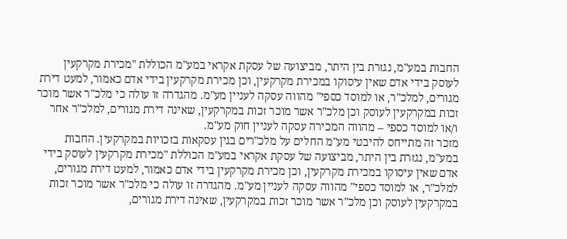החבות במע"מ, נגזרת בין היתר, מביצועה של עסקת אקראי במע"מ הכוללת "מכירת מקרקעין לעוסק בידי אדם שאין עיסוקו במכירת מקרקעין, וכן מכירת מקרקעין בידי אדם כאמור, למעט דירת מגורים, למלכ"ר, או למוסד כספי" מהווה עסקה לעניין מע"מ. מהגדרה זו עולה כי מלכ"ר אשר מוכר זכות במקרקעין לעוסק וכן מלכ"ר אשר מוכר זכות במקרקעין, שאינה דירת מגורים, למלכ"ר אחר ו/או למוסד כספי – מהווה המכירה עסקה לעניין חוק מע"מ.
מזכר זה מתייחס להיבטי מע"מ החלים על מלכ"רים בגין עסקאות בזכויות במקרקעין. החבות במע"מ, נגזרת בין היתר, מביצועה של עסקת אקראי במע"מ הכוללת "מכירת מקרקעין לעוסק בידי אדם שאין עיסוקו במכירת מקרקעין, וכן מכירת מקרקעין בידי אדם כאמור, למעט דירת מגורים, למלכ"ר, או למוסד כספי" מהווה עסקה לעניין מע"מ. מהגדרה זו עולה כי מלכ"ר אשר מוכר זכות במקרקעין לעוסק וכן מלכ"ר אשר מוכר זכות במקרקעין, שאינה דירת מגורים,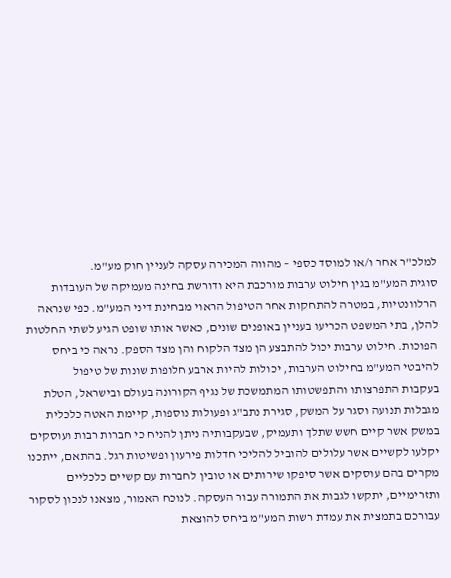למלכ"ר אחר ו/או למוסד כספי – מהווה המכירה עסקה לעניין חוק מע"מ.
סוגית המע"מ בגין חילוט ערבות מורכבת היא ודורשת בחינה מעמיקה של העובדות הרלוונטיות, במטרה להתחקות אחר הטיפול הראוי מבחינת דיני המע"מ. כפי שנראה להלן, בתי המשפט הכריעו בעניין באופנים שונים, כאשר אותו שופט הגיע לשתי החלטות הפוכות. חילוט ערבות יכול להתבצע הן מצד הלקוח והן מצד הספק. נראה כי ביחס להיבטי המע"מ בחילוט הערבות, יכולות להיות ארבע חלופות שונות של טיפול
בעקבות התפרצותו והתפשטותו המתמשכת של נגיף הקורונה בעולם ובישראל, הטלת מגבלות תנועה וסגר על המשק, סגירת נתב"ג ופעולות נוספות, קיימת האטה כלכלית במשק אשר קיים חשש שתלך ותעמיק, שבעקבותיה ניתן להניח כי חברות רבות ועוסקים יקלעו לקשיים אשר עלולים להוביל להליכי חדלות פירעון ופשיטות רגל. בהתאם, ייתכנו מקרים בהם עוסקים אשר סיפקו שירותים או טובין לחברות עם קשיים כלכליים ותזרימיים, יתקשו לגבות את התמורה עבור העסקה. לנוכח האמור, מצאנו לנכון לסקור עבורכם בתמצית את עמדת רשות המע"מ ביחס להוצאת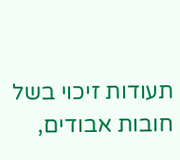תעודות זיכוי בשל חובות אבודים,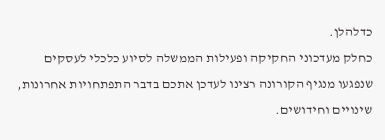כדלהלן.
כחלק מעדכוני החקיקה ופעילות הממשלה לסיוע כלכלי לעסקים שנפגעו מנגיף הקורונה רצינו לעדכן אתכם בדבר התפתחויות אחרונות, שינויים וחידושים.